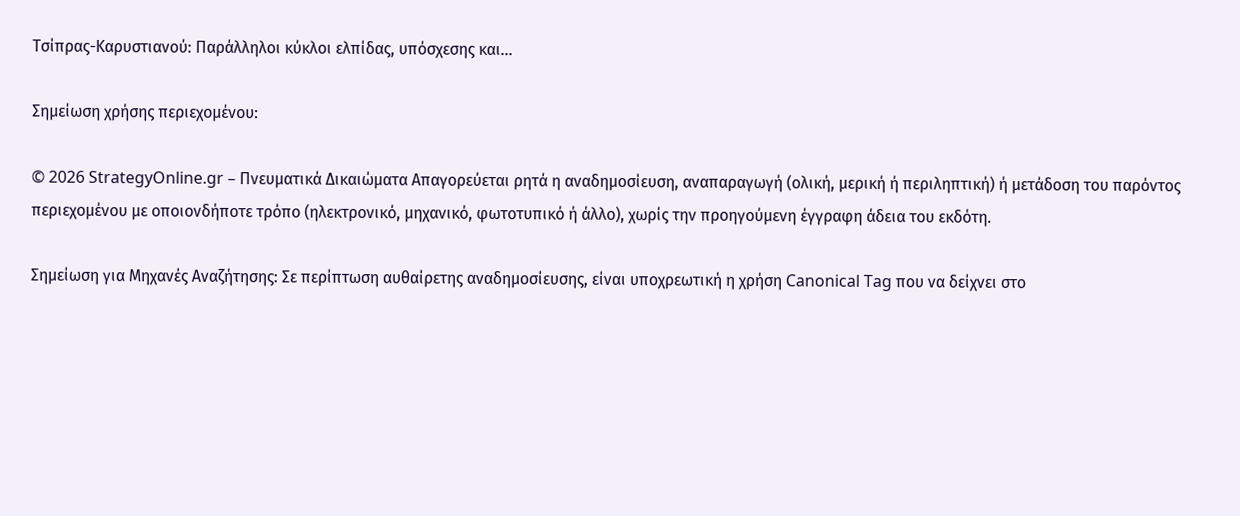Τσίπρας-Καρυστιανού: Παράλληλοι κύκλοι ελπίδας, υπόσχεσης και…

Σημείωση χρήσης περιεχομένου:

© 2026 StrategyOnline.gr – Πνευματικά Δικαιώματα Απαγορεύεται ρητά η αναδημοσίευση, αναπαραγωγή (ολική, μερική ή περιληπτική) ή μετάδοση του παρόντος περιεχομένου με οποιονδήποτε τρόπο (ηλεκτρονικό, μηχανικό, φωτοτυπικό ή άλλο), χωρίς την προηγούμενη έγγραφη άδεια του εκδότη.

Σημείωση για Μηχανές Αναζήτησης: Σε περίπτωση αυθαίρετης αναδημοσίευσης, είναι υποχρεωτική η χρήση Canonical Tag που να δείχνει στο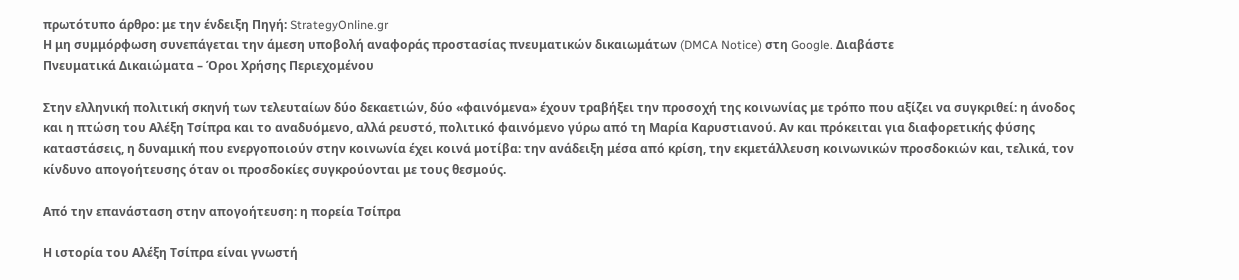πρωτότυπο άρθρο: με την ένδειξη Πηγή: StrategyOnline.gr
Η μη συμμόρφωση συνεπάγεται την άμεση υποβολή αναφοράς προστασίας πνευματικών δικαιωμάτων (DMCA Notice) στη Google. Διαβάστε
Πνευματικά Δικαιώματα – Όροι Χρήσης Περιεχομένου

Στην ελληνική πολιτική σκηνή των τελευταίων δύο δεκαετιών, δύο «φαινόμενα» έχουν τραβήξει την προσοχή της κοινωνίας με τρόπο που αξίζει να συγκριθεί: η άνοδος και η πτώση του Αλέξη Τσίπρα και το αναδυόμενο, αλλά ρευστό, πολιτικό φαινόμενο γύρω από τη Μαρία Καρυστιανού. Αν και πρόκειται για διαφορετικής φύσης καταστάσεις, η δυναμική που ενεργοποιούν στην κοινωνία έχει κοινά μοτίβα: την ανάδειξη μέσα από κρίση, την εκμετάλλευση κοινωνικών προσδοκιών και, τελικά, τον κίνδυνο απογοήτευσης όταν οι προσδοκίες συγκρούονται με τους θεσμούς.

Από την επανάσταση στην απογοήτευση: η πορεία Τσίπρα

Η ιστορία του Αλέξη Τσίπρα είναι γνωστή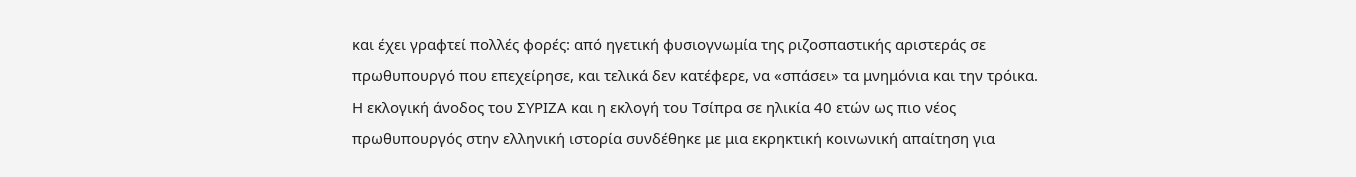και έχει γραφτεί πολλές φορές: από ηγετική φυσιογνωμία της ριζοσπαστικής αριστεράς σε πρωθυπουργό που επεχείρησε, και τελικά δεν κατέφερε, να «σπάσει» τα μνημόνια και την τρόικα. Η εκλογική άνοδος του ΣΥΡΙΖΑ και η εκλογή του Τσίπρα σε ηλικία 40 ετών ως πιο νέος πρωθυπουργός στην ελληνική ιστορία συνδέθηκε με μια εκρηκτική κοινωνική απαίτηση για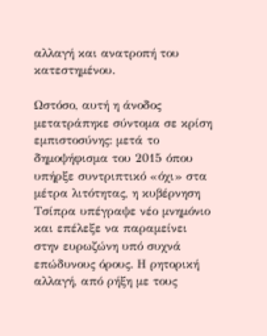αλλαγή και ανατροπή του κατεστημένου.

Ωστόσο, αυτή η άνοδος μετατράπηκε σύντομα σε κρίση εμπιστοσύνης: μετά το δημοψήφισμα του 2015 όπου υπήρξε συντριπτικό «όχι» στα μέτρα λιτότητας, η κυβέρνηση Τσίπρα υπέγραψε νέο μνημόνιο και επέλεξε να παραμείνει στην ευρωζώνη υπό συχνά επώδυνους όρους. Η ρητορική αλλαγή, από ρήξη με τους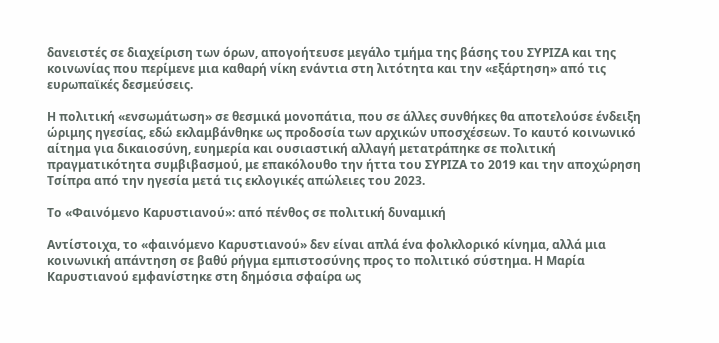δανειστές σε διαχείριση των όρων, απογοήτευσε μεγάλο τμήμα της βάσης του ΣΥΡΙΖΑ και της κοινωνίας που περίμενε μια καθαρή νίκη ενάντια στη λιτότητα και την «εξάρτηση» από τις ευρωπαϊκές δεσμεύσεις.

Η πολιτική «ενσωμάτωση» σε θεσμικά μονοπάτια, που σε άλλες συνθήκες θα αποτελούσε ένδειξη ώριμης ηγεσίας, εδώ εκλαμβάνθηκε ως προδοσία των αρχικών υποσχέσεων. Το καυτό κοινωνικό αίτημα για δικαιοσύνη, ευημερία και ουσιαστική αλλαγή μετατράπηκε σε πολιτική πραγματικότητα συμβιβασμού, με επακόλουθο την ήττα του ΣΥΡΙΖΑ το 2019 και την αποχώρηση Τσίπρα από την ηγεσία μετά τις εκλογικές απώλειες του 2023.

Το «Φαινόμενο Καρυστιανού»: από πένθος σε πολιτική δυναμική

Αντίστοιχα, το «φαινόμενο Καρυστιανού» δεν είναι απλά ένα φολκλορικό κίνημα, αλλά μια κοινωνική απάντηση σε βαθύ ρήγμα εμπιστοσύνης προς το πολιτικό σύστημα. Η Μαρία Καρυστιανού εμφανίστηκε στη δημόσια σφαίρα ως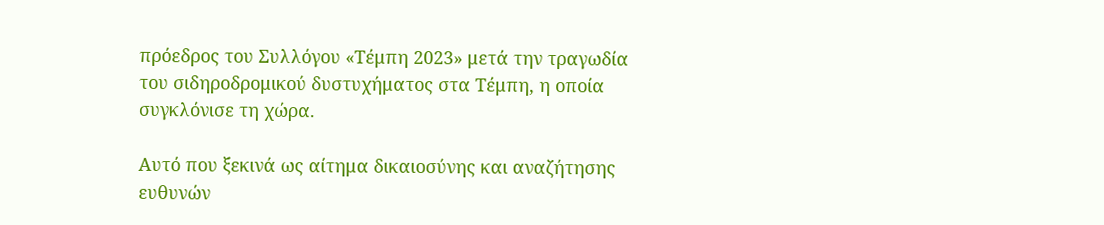πρόεδρος του Συλλόγου «Τέμπη 2023» μετά την τραγωδία του σιδηροδρομικού δυστυχήματος στα Τέμπη, η οποία συγκλόνισε τη χώρα.

Αυτό που ξεκινά ως αίτημα δικαιοσύνης και αναζήτησης ευθυνών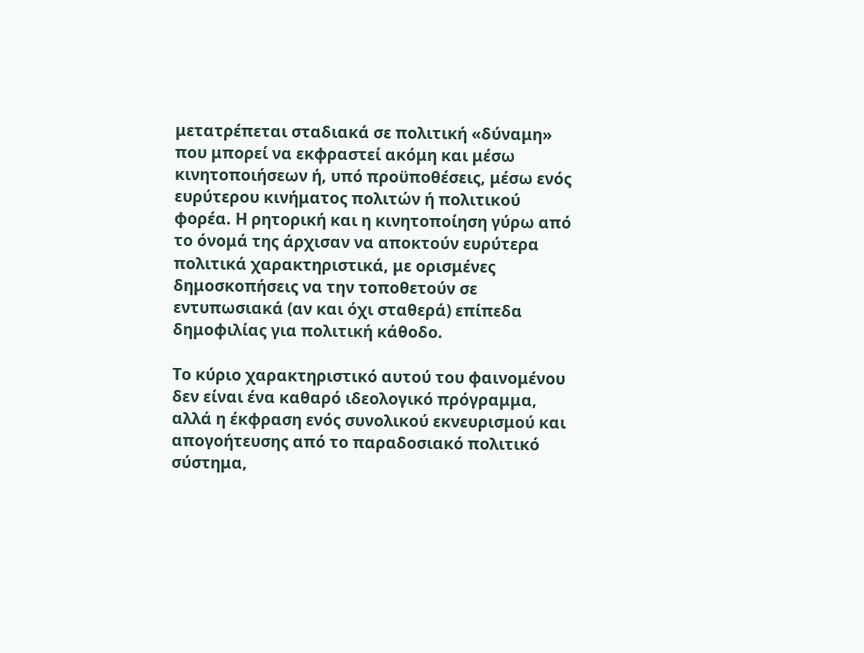μετατρέπεται σταδιακά σε πολιτική «δύναμη» που μπορεί να εκφραστεί ακόμη και μέσω κινητοποιήσεων ή, υπό προϋποθέσεις, μέσω ενός ευρύτερου κινήματος πολιτών ή πολιτικού φορέα. Η ρητορική και η κινητοποίηση γύρω από το όνομά της άρχισαν να αποκτούν ευρύτερα πολιτικά χαρακτηριστικά, με ορισμένες δημοσκοπήσεις να την τοποθετούν σε εντυπωσιακά (αν και όχι σταθερά) επίπεδα δημοφιλίας για πολιτική κάθοδο.

Το κύριο χαρακτηριστικό αυτού του φαινομένου δεν είναι ένα καθαρό ιδεολογικό πρόγραμμα, αλλά η έκφραση ενός συνολικού εκνευρισμού και απογοήτευσης από το παραδοσιακό πολιτικό σύστημα,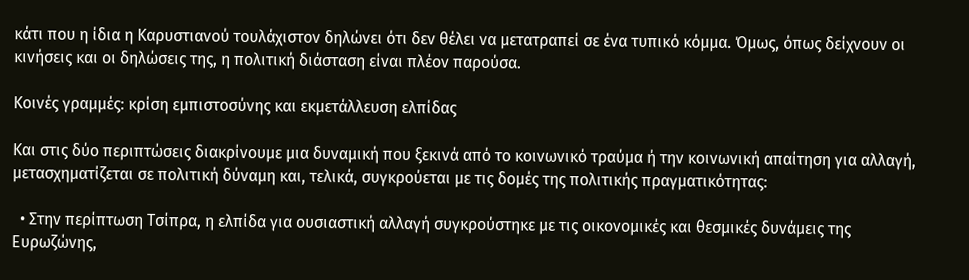κάτι που η ίδια η Καρυστιανού τουλάχιστον δηλώνει ότι δεν θέλει να μετατραπεί σε ένα τυπικό κόμμα. Όμως, όπως δείχνουν οι κινήσεις και οι δηλώσεις της, η πολιτική διάσταση είναι πλέον παρούσα.

Κοινές γραμμές: κρίση εμπιστοσύνης και εκμετάλλευση ελπίδας

Και στις δύο περιπτώσεις διακρίνουμε μια δυναμική που ξεκινά από το κοινωνικό τραύμα ή την κοινωνική απαίτηση για αλλαγή, μετασχηματίζεται σε πολιτική δύναμη και, τελικά, συγκρούεται με τις δομές της πολιτικής πραγματικότητας:

  • Στην περίπτωση Τσίπρα, η ελπίδα για ουσιαστική αλλαγή συγκρούστηκε με τις οικονομικές και θεσμικές δυνάμεις της Ευρωζώνης,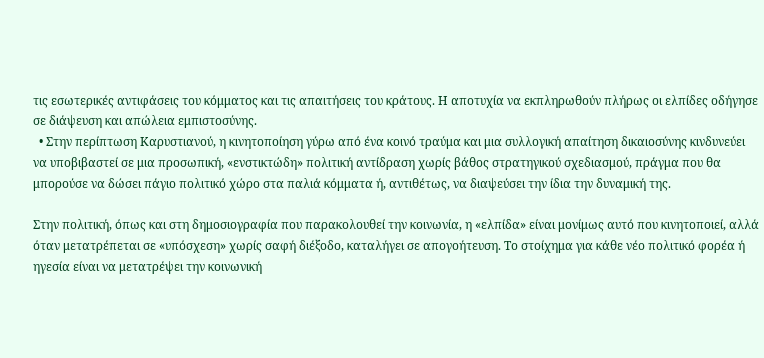τις εσωτερικές αντιφάσεις του κόμματος και τις απαιτήσεις του κράτους. Η αποτυχία να εκπληρωθούν πλήρως οι ελπίδες οδήγησε σε διάψευση και απώλεια εμπιστοσύνης.
  • Στην περίπτωση Καρυστιανού, η κινητοποίηση γύρω από ένα κοινό τραύμα και μια συλλογική απαίτηση δικαιοσύνης κινδυνεύει να υποβιβαστεί σε μια προσωπική, «ενστικτώδη» πολιτική αντίδραση χωρίς βάθος στρατηγικού σχεδιασμού, πράγμα που θα μπορούσε να δώσει πάγιο πολιτικό χώρο στα παλιά κόμματα ή, αντιθέτως, να διαψεύσει την ίδια την δυναμική της.

Στην πολιτική, όπως και στη δημοσιογραφία που παρακολουθεί την κοινωνία, η «ελπίδα» είναι μονίμως αυτό που κινητοποιεί, αλλά όταν μετατρέπεται σε «υπόσχεση» χωρίς σαφή διέξοδο, καταλήγει σε απογοήτευση. Το στοίχημα για κάθε νέο πολιτικό φορέα ή ηγεσία είναι να μετατρέψει την κοινωνική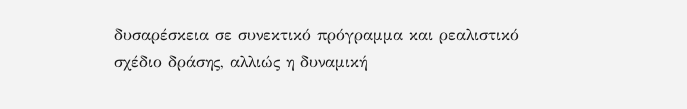δυσαρέσκεια σε συνεκτικό πρόγραμμα και ρεαλιστικό σχέδιο δράσης, αλλιώς η δυναμική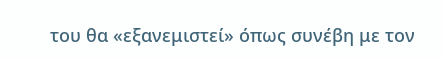του θα «εξανεμιστεί» όπως συνέβη με τον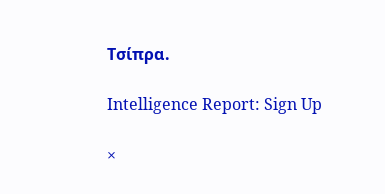Τσίπρα.

Intelligence Report: Sign Up

×